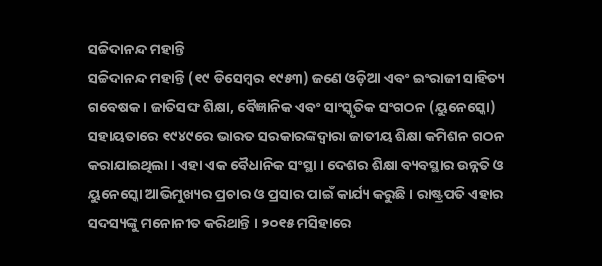ସଚ୍ଚିଦାନନ୍ଦ ମହାନ୍ତି
ସଚ୍ଚିଦାନନ୍ଦ ମହାନ୍ତି (୧୯ ଡିସେମ୍ବର ୧୯୫୩) ଜଣେ ଓଡ଼ିଆ ଏବଂ ଇଂରାଜୀ ସାହିତ୍ୟ ଗବେଷକ । ଜାତିସଙ୍ଘ ଶିକ୍ଷା, ବୈଜ୍ଞାନିକ ଏବଂ ସାଂସ୍କୃତିକ ସଂଗଠନ (ୟୁନେସ୍କୋ) ସହାୟତାରେ ୧୯୪୯ରେ ଭାରତ ସରକାରଙ୍କଦ୍ୱାରା ଜାତୀୟ ଶିକ୍ଷା କମିଶନ ଗଠନ କରାଯାଇଥିଲା । ଏହା ଏକ ବୈଧାନିକ ସଂସ୍ଥା । ଦେଶର ଶିକ୍ଷା ବ୍ୟବସ୍ଥାର ଉନ୍ନତି ଓ ୟୁନେସ୍କୋ ଆଭିମୁଖ୍ୟର ପ୍ରଚାର ଓ ପ୍ରସାର ପାଇଁ କାର୍ଯ୍ୟ କରୁଛି । ରାଷ୍ଟ୍ରପତି ଏହାର ସଦସ୍ୟଙ୍କୁ ମନୋନୀତ କରିଥାନ୍ତି । ୨୦୧୫ ମସିହାରେ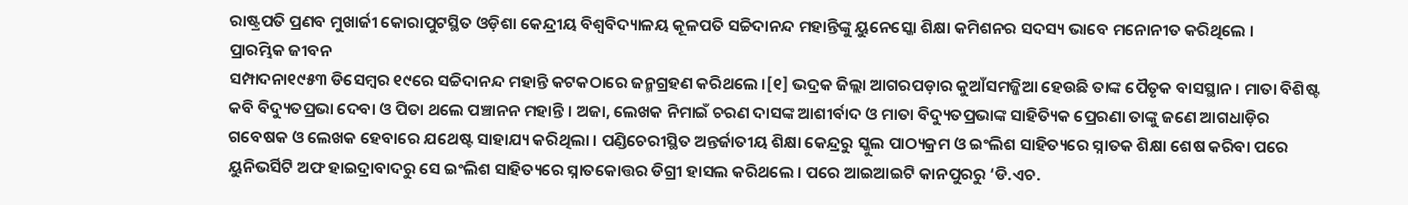ରାଷ୍ଟ୍ରପତି ପ୍ରଣବ ମୁଖାର୍ଜୀ କୋରାପୁଟସ୍ଥିତ ଓଡ଼ିଶା କେନ୍ଦ୍ରୀୟ ବିଶ୍ୱବିଦ୍ୟାଳୟ କୂଳପତି ସଚ୍ଚିଦାନନ୍ଦ ମହାନ୍ତିଙ୍କୁ ୟୁନେସ୍କୋ ଶିକ୍ଷା କମିଶନର ସଦସ୍ୟ ଭାବେ ମନୋନୀତ କରିଥିଲେ ।
ପ୍ରାରମ୍ଭିକ ଜୀବନ
ସମ୍ପାଦନା୧୯୫୩ ଡିସେମ୍ବର ୧୯ରେ ସଚ୍ଚିଦାନନ୍ଦ ମହାନ୍ତି କଟକଠାରେ ଜନ୍ମଗ୍ରହଣ କରିଥଲେ ।[୧] ଭଦ୍ରକ ଜିଲ୍ଲା ଆଗରପଡ଼ାର କୁଆଁସମଜ୍ଜିଆ ହେଉଛି ତାଙ୍କ ପୈତୃକ ବାସସ୍ଥାନ । ମାତା ବିଶିଷ୍ଟ କବି ବିଦ୍ୟୁତପ୍ରଭା ଦେବା ଓ ପିତା ଥଲେ ପଞ୍ଚାନନ ମହାନ୍ତି । ଅଜା, ଲେଖକ ନିମାଇଁ ଚରଣ ଦାସଙ୍କ ଆଶୀର୍ବାଦ ଓ ମାତା ବିଦ୍ୟୁତପ୍ରଭାଙ୍କ ସାହିତ୍ୟିକ ପ୍ରେରଣା ତାଙ୍କୁ ଜଣେ ଆଗଧାଡ଼ିର ଗବେଷକ ଓ ଲେଖକ ହେବାରେ ଯଥେଷ୍ଟ ସାହାଯ୍ୟ କରିଥିଲା । ପଣ୍ଡିଚେରୀସ୍ଥିତ ଅନ୍ତର୍ଜାତୀୟ ଶିକ୍ଷା କେନ୍ଦ୍ରରୁ ସ୍କୁଲ ପାଠ୍ୟକ୍ରମ ଓ ଇଂଲିଶ ସାହିତ୍ୟରେ ସ୍ନାତକ ଶିକ୍ଷା ଶେଷ କରିବା ପରେ ୟୁନିଭର୍ସିଟି ଅଫ ହାଇଦ୍ରାବାଦରୁ ସେ ଇଂଲିଶ ସାହିତ୍ୟରେ ସ୍ନାତକୋତ୍ତର ଡିଗ୍ରୀ ହାସଲ କରିଥଲେ । ପରେ ଆଇଆଇଟି କାନପୁରରୁ ‘ଡି.ଏଚ.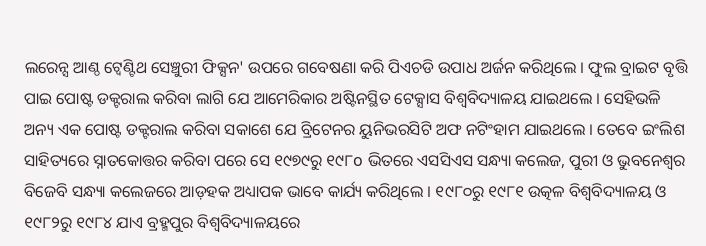ଲରେନ୍ସ ଆଣ୍ଠ ଟ୍ୱେଣ୍ଟିଥ ସେଞ୍ଚୁରୀ ଫିକ୍ସନ' ଉପରେ ଗବେଷଣା କରି ପିଏଚଡି ଉପାଧ ଅର୍ଜନ କରିଥିଲେ । ଫୁଲ ବ୍ରାଇଟ ବୃତ୍ତି ପାଇ ପୋଷ୍ଟ ଡକ୍ଟରାଲ କରିବା ଲାଗି ଯେ ଆମେରିକାର ଅଷ୍ଟିନସ୍ଥିତ ଟେକ୍ସାସ ବିଶ୍ୱବିଦ୍ୟାଳୟ ଯାଇଥଲେ । ସେହିଭଳି ଅନ୍ୟ ଏକ ପୋଷ୍ଟ ଡକ୍ଟରାଲ କରିବା ସକାଶେ ଯେ ବ୍ରିଟେନର ୟୁନିଭରସିଟି ଅଫ ନଟିଂହାମ ଯାଇଥଲେ । ତେବେ ଇଂଲିଶ ସାହିତ୍ୟରେ ସ୍ନାତକୋତ୍ତର କରିବା ପରେ ସେ ୧୯୭୯ରୁ ୧୯୮o ଭିତରେ ଏସସିଏସ ସନ୍ଧ୍ୟା କଲେଜ, ପୁରୀ ଓ ଭୁବନେଶ୍ୱର ବିଜେବି ସନ୍ଧ୍ୟା କଲେଜରେ ଆଡ଼ହକ ଅଧ୍ୟାପକ ଭାବେ କାର୍ଯ୍ୟ କରିଥିଲେ । ୧୯୮୦ରୁ ୧୯୮୧ ଉତ୍କଳ ବିଶ୍ୱବିଦ୍ୟାଳୟ ଓ ୧୯୮୨ରୁ ୧୯୮୪ ଯାଏ ବ୍ରହ୍ମପୁର ବିଶ୍ୱବିଦ୍ୟାଳୟରେ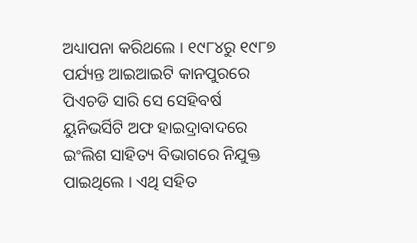ଅଧ୍ୟାପନା କରିଥଲେ । ୧୯୮୪ରୁ ୧୯୮୭ ପର୍ଯ୍ୟନ୍ତ ଆଇଆଇଟି କାନପୁରରେ ପିଏଚଡି ସାରି ସେ ସେହିବର୍ଷ ୟୁନିଭର୍ସିଟି ଅଫ ହାଇଦ୍ରାବାଦରେ ଇଂଲିଶ ସାହିତ୍ୟ ବିଭାଗରେ ନିଯୁକ୍ତ ପାଇଥିଲେ । ଏଥି ସହିତ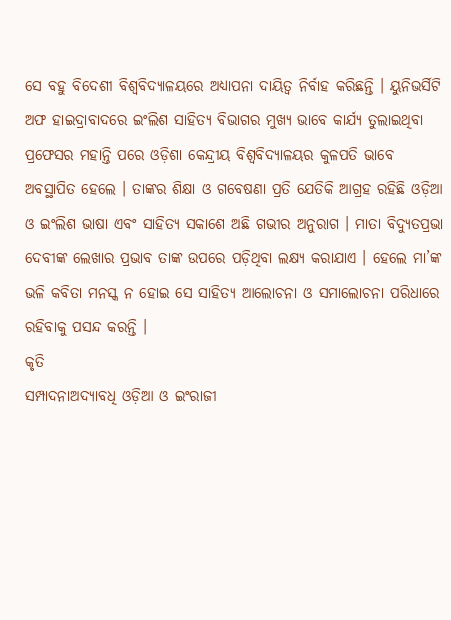ସେ ବହୁ ବିଦେଶୀ ବିଶ୍ୱବିଦ୍ୟାଳୟରେ ଅଧ୍ୟାପନା ଦାୟିତ୍ୱ ନିର୍ବାହ କରିଛନ୍ତି । ୟୁନିଭର୍ସିଟି ଅଫ ହାଇଦ୍ରାବାଦରେ ଇଂଲିଶ ସାହିତ୍ୟ ବିଭାଗର ମୁଖ୍ୟ ଭାବେ କାର୍ଯ୍ୟ ତୁଲାଇଥିବା ପ୍ରଫେସର ମହାନ୍ତି ପରେ ଓଡ଼ିଶା କେନ୍ଦ୍ରୀୟ ବିଶ୍ୱବିଦ୍ୟାଳୟର କୁଳପତି ଭାବେ ଅବସ୍ଥାପିତ ହେଲେ । ତାଙ୍କର ଶିକ୍ଷା ଓ ଗବେଷଣା ପ୍ରତି ଯେତିକି ଆଗ୍ରହ ରହିଛି ଓଡ଼ିଆ ଓ ଇଂଲିଶ ଭାଷା ଏବଂ ସାହିତ୍ୟ ସକାଶେ ଅଛି ଗଭୀର ଅନୁରାଗ । ମାତା ବିଦ୍ୟୁତପ୍ରଭା ଦେବୀଙ୍କ ଲେଖାର ପ୍ରଭାବ ତାଙ୍କ ଉପରେ ପଡ଼ିଥିବା ଲକ୍ଷ୍ୟ କରାଯାଏ । ହେଲେ ମା’ଙ୍କ ଭଳି କବିତା ମନସ୍କ ନ ହୋଇ ସେ ସାହିତ୍ୟ ଆଲୋଚନା ଓ ସମାଲୋଚନା ପରିଧାରେ ରହିବାକୁ ପସନ୍ଦ କରନ୍ତି ।
କୃତି
ସମ୍ପାଦନାଅଦ୍ୟାବଧି ଓଡ଼ିଆ ଓ ଇଂରାଜୀ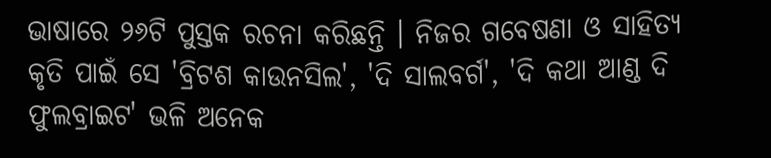ଭାଷାରେ ୨୬ଟି ପୁସ୍ତକ ରଚନା କରିଛନ୍ତି । ନିଜର ଗବେଷଣା ଓ ସାହିତ୍ୟ କୃତି ପାଇଁ ସେ 'ବ୍ରିଟଶ କାଉନସିଲ', 'ଦି ସାଲବର୍ଗ', 'ଦି କଥା ଆଣ୍ଡ ଦି ଫୁଲବ୍ରାଇଟ' ଭଳି ଅନେକ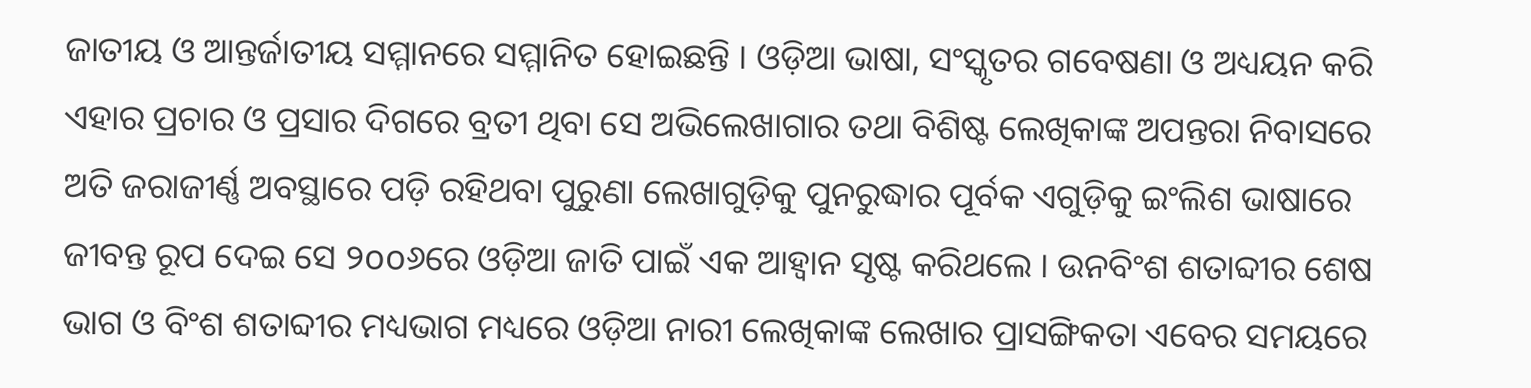ଜାତୀୟ ଓ ଆନ୍ତର୍ଜାତୀୟ ସମ୍ମାନରେ ସମ୍ମାନିତ ହୋଇଛନ୍ତି । ଓଡ଼ିଆ ଭାଷା, ସଂସ୍କୃତର ଗବେଷଣା ଓ ଅଧ୍ୟୟନ କରି ଏହାର ପ୍ରଚାର ଓ ପ୍ରସାର ଦିଗରେ ବ୍ରତୀ ଥିବା ସେ ଅଭିଲେଖାଗାର ତଥା ବିଶିଷ୍ଟ ଲେଖିକାଙ୍କ ଅପନ୍ତରା ନିବାସରେ ଅତି ଜରାଜୀର୍ଣ୍ଣ ଅବସ୍ଥାରେ ପଡ଼ି ରହିଥବା ପୁରୁଣା ଲେଖାଗୁଡ଼ିକୁ ପୁନରୁଦ୍ଧାର ପୂର୍ବକ ଏଗୁଡ଼ିକୁ ଇଂଲିଶ ଭାଷାରେ ଜୀବନ୍ତ ରୂପ ଦେଇ ସେ ୨oo୬ରେ ଓଡ଼ିଆ ଜାତି ପାଇଁ ଏକ ଆହ୍ୱାନ ସୃଷ୍ଟ କରିଥଲେ । ଉନବିଂଶ ଶତାବ୍ଦୀର ଶେଷ ଭାଗ ଓ ବିଂଶ ଶତାବ୍ଦୀର ମଧ୍ୟଭାଗ ମଧ୍ୟରେ ଓଡ଼ିଆ ନାରୀ ଲେଖିକାଙ୍କ ଲେଖାର ପ୍ରାସଙ୍ଗିକତା ଏବେର ସମୟରେ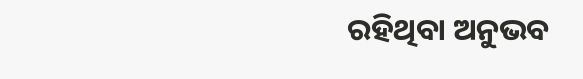ରହିଥିବା ଅନୁଭବ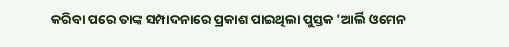କରିବା ପରେ ତାଙ୍କ ସମ୍ପାଦନାରେ ପ୍ରକାଶ ପାଇଥିଲା ପୁସ୍ତକ 'ଆର୍ଲି ଓମେନ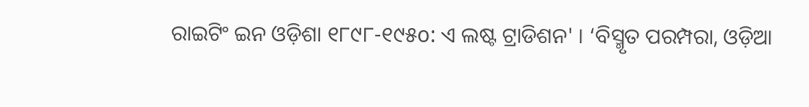ରାଇଟିଂ ଇନ ଓଡ଼ିଶା ୧୮୯୮-୧୯୫o: ଏ ଲଷ୍ଟ ଟ୍ରାଡିଶନ' । ‘ବିସ୍ମୃତ ପରମ୍ପରା, ଓଡ଼ିଆ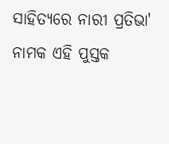ସାହିତ୍ୟରେ ନାରୀ ପ୍ରତିଭା' ନାମକ ଏହି ପୁସ୍ତକ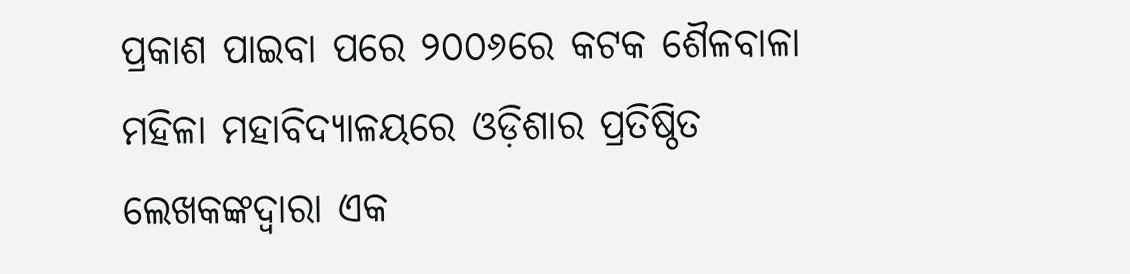ପ୍ରକାଶ ପାଇବା ପରେ ୨୦୦୬ରେ କଟକ ଶୈଳବାଳା ମହିଳା ମହାବିଦ୍ୟାଳୟରେ ଓଡ଼ିଶାର ପ୍ରତିଷ୍ଠିତ ଲେଖକଙ୍କଦ୍ୱାରା ଏକ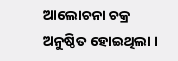ଆଲୋଚନା ଚକ୍ର ଅନୁଷ୍ଠିତ ହୋଇଥିଲା ।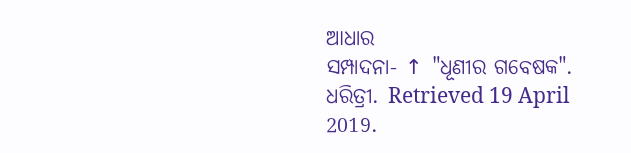ଆଧାର
ସମ୍ପାଦନା- ↑ "ଧୂଣୀର ଗବେଷକ". ଧରିତ୍ରୀ. Retrieved 19 April 2019.